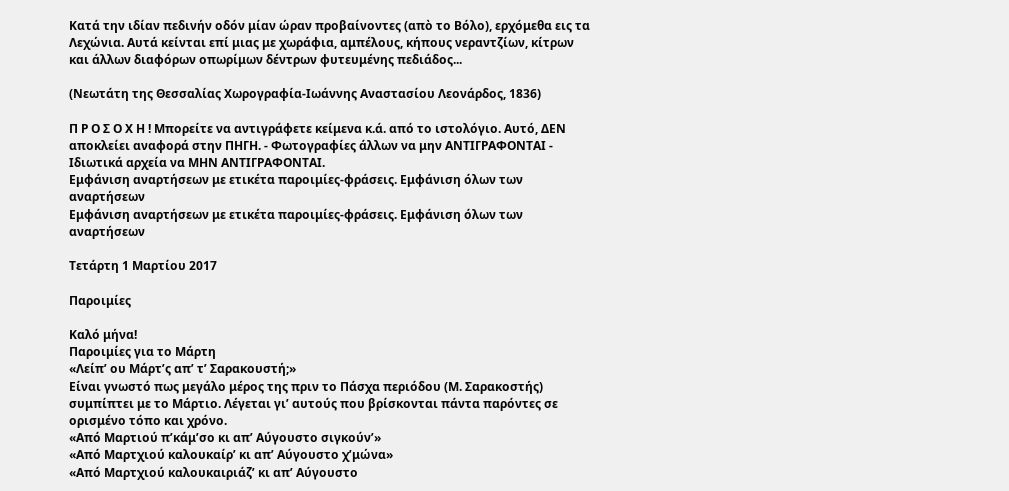Κατά την ιδίαν πεδινήν οδόν μίαν ώραν προβαίνοντες (απὸ το Βόλο), ερχόμεθα εις τα Λεχώνια. Αυτά κείνται επί μιας με χωράφια, αμπέλους, κήπους νεραντζίων, κίτρων και άλλων διαφόρων οπωρίμων δέντρων φυτευμένης πεδιάδος...

(Νεωτάτη της Θεσσαλίας Χωρογραφία-Ιωάννης Αναστασίου Λεονάρδος, 1836)

Π Ρ Ο Σ Ο Χ Η ! Μπορείτε να αντιγράφετε κείμενα κ.ά. από το ιστολόγιο. Αυτό, ΔΕΝ αποκλείει αναφορά στην ΠΗΓΗ. - Φωτογραφίες άλλων να μην ΑΝΤΙΓΡΑΦΟΝΤΑΙ - Ιδιωτικά αρχεία να ΜΗΝ ΑΝΤΙΓΡΑΦΟΝΤΑΙ.
Εμφάνιση αναρτήσεων με ετικέτα παροιμίες-φράσεις. Εμφάνιση όλων των αναρτήσεων
Εμφάνιση αναρτήσεων με ετικέτα παροιμίες-φράσεις. Εμφάνιση όλων των αναρτήσεων

Τετάρτη 1 Μαρτίου 2017

Παροιμίες

Καλό μήνα!
Παροιμίες για το Μάρτη
«Λείπ’ ου Μάρτ’ς απ’ τ’ Σαρακουστή;»
Είναι γνωστό πως μεγάλο μέρος της πριν το Πάσχα περιόδου (Μ. Σαρακοστής) συμπίπτει με το Μάρτιο. Λέγεται γι’ αυτούς που βρίσκονται πάντα παρόντες σε ορισμένο τόπο και χρόνο.
«Από Μαρτιού π’κάμ’σο κι απ’ Αύγουστο σιγκούν’»
«Από Μαρτχιού καλουκαίρ’ κι απ’ Αύγουστο χ’μώνα»
«Από Μαρτχιού καλουκαιριάζ’ κι απ’ Αύγουστο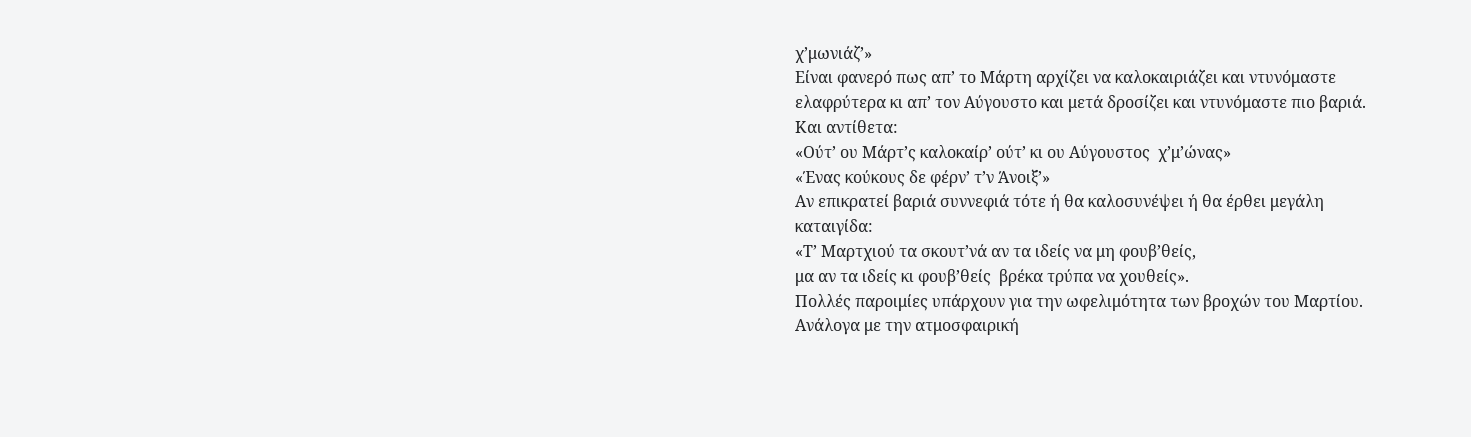χ’μωνιάζ’»
Είναι φανερό πως απ’ το Μάρτη αρχίζει να καλοκαιριάζει και ντυνόμαστε ελαφρύτερα κι απ’ τον Αύγουστο και μετά δροσίζει και ντυνόμαστε πιο βαριά.
Και αντίθετα:
«Ούτ’ ου Μάρτ’ς καλοκαίρ’ ούτ’ κι ου Αύγουστος  χ’μ’ώνας»
«Ένας κούκους δε φέρν’ τ’ν Άνοιξ’»
Αν επικρατεί βαριά συννεφιά τότε ή θα καλοσυνέψει ή θα έρθει μεγάλη καταιγίδα:
«Τ’ Μαρτχιού τα σκουτ’νά αν τα ιδείς να μη φουβ’θείς,
μα αν τα ιδείς κι φουβ’θείς  βρέκα τρύπα να χουθείς».
Πολλές παροιμίες υπάρχουν για την ωφελιμότητα των βροχών του Μαρτίου. Ανάλογα με την ατμοσφαιρική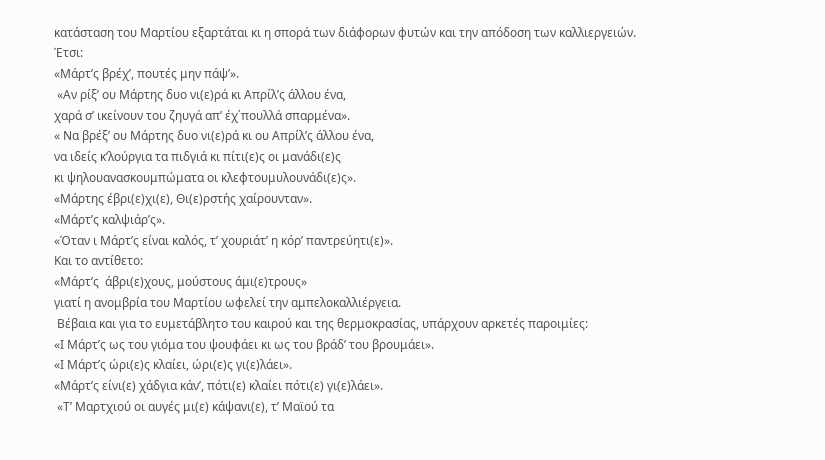κατάσταση του Μαρτίου εξαρτάται κι η σπορά των διάφορων φυτών και την απόδοση των καλλιεργειών.
Έτσι:
«Μάρτ’ς βρέχ’, πουτές μην πάψ’».
 «Αν ρίξ’ ου Μάρτης δυο νι(ε)ρά κι Απρίλ’ς άλλου ένα,
χαρά σ’ ικείνουν του ζηυγά απ’ έχ΄πουλλά σπαρμένα».
« Να βρέξ’ ου Μάρτης δυο νι(ε)ρά κι ου Απρίλ’ς άλλου ένα,
να ιδείς κ’λούργια τα πιδγιά κι πίτι(ε)ς οι μανάδι(ε)ς
κι ψηλουανασκουμπώματα οι κλεφτουμυλουνάδι(ε)ς».
«Μάρτης έβρι(ε)χι(ε), Θι(ε)ρστής χαίρουνταν».
«Μάρτ’ς καλψιάρ’ς».
«Όταν ι Μάρτ’ς είναι καλός, τ’ χουριάτ’ η κόρ’ παντρεύητι(ε)».
Και το αντίθετο:
«Μάρτ’ς  άβρι(ε)χους, μούστους άμι(ε)τρους»
γιατί η ανομβρία του Μαρτίου ωφελεί την αμπελοκαλλιέργεια.
 Βέβαια και για το ευμετάβλητο του καιρού και της θερμοκρασίας, υπάρχουν αρκετές παροιμίες:
«Ι Μάρτ’ς ως του γιόμα του ψουφάει κι ως του βράδ’ του βρουμάει».
«Ι Μάρτ’ς ώρι(ε)ς κλαίει, ώρι(ε)ς γι(ε)λάει».
«Μάρτ’ς είνι(ε) χάδγια κάν’, πότι(ε) κλαίει πότι(ε) γι(ε)λάει».
 «Τ’ Μαρτχιού οι αυγές μι(ε) κάψανι(ε), τ’ Μαϊού τα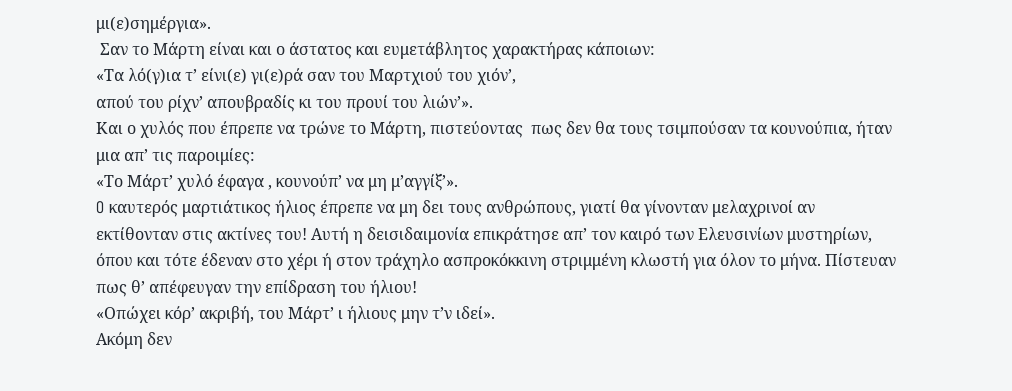μι(ε)σημέργια».
 Σαν το Μάρτη είναι και ο άστατος και ευμετάβλητος χαρακτήρας κάποιων:
«Τα λό(γ)ια τ’ είνι(ε) γι(ε)ρά σαν του Μαρτχιού του χιόν’,
απού του ρίχν’ απουβραδίς κι του προυί του λιών’».
Και ο χυλός που έπρεπε να τρώνε το Μάρτη, πιστεύοντας  πως δεν θα τους τσιμπούσαν τα κουνούπια, ήταν μια απ’ τις παροιμίες:
«Το Μάρτ’ χυλό έφαγα , κουνούπ’ να μη μ’αγγίξ’».
O καυτερός μαρτιάτικος ήλιος έπρεπε να μη δει τους ανθρώπους, γιατί θα γίνονταν μελαχρινοί αν εκτίθονταν στις ακτίνες του! Αυτή η δεισιδαιμονία επικράτησε απ’ τον καιρό των Ελευσινίων μυστηρίων, όπου και τότε έδεναν στο χέρι ή στον τράχηλο ασπροκόκκινη στριμμένη κλωστή για όλον το μήνα. Πίστευαν πως θ’ απέφευγαν την επίδραση του ήλιου!
«Οπώχει κόρ’ ακριβή, του Μάρτ’ ι ήλιους μην τ’ν ιδεί».
Ακόμη δεν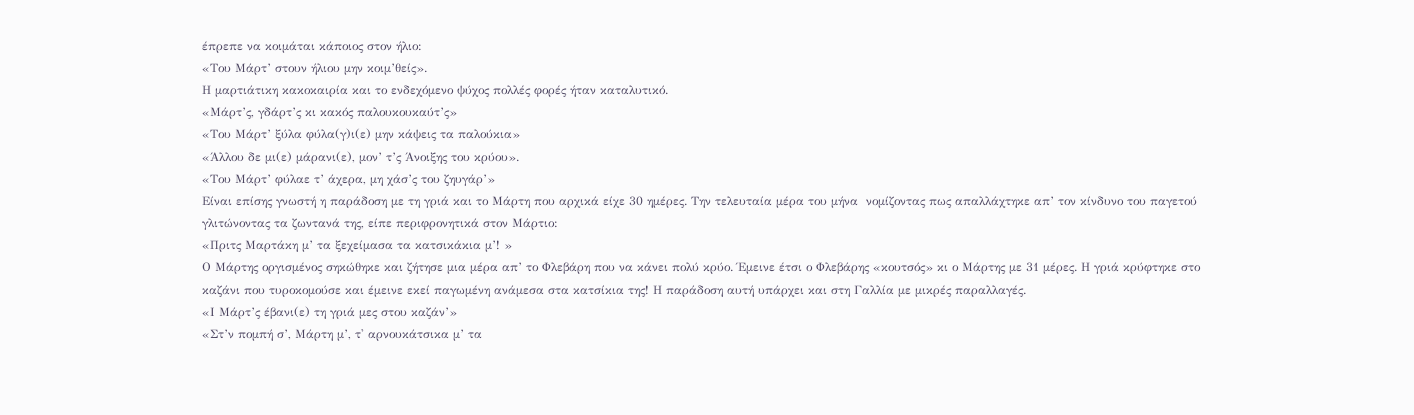έπρεπε να κοιμάται κάποιος στον ήλιο:
«Του Μάρτ’ στουν ήλιου μην κοιμ’θείς».
Η μαρτιάτικη κακοκαιρία και το ενδεχόμενο ψύχος πολλές φορές ήταν καταλυτικό.
«Μάρτ’ς, γδάρτ’ς κι κακός παλουκουκαύτ’ς»
«Του Μάρτ’ ξύλα φύλα(γ)ι(ε) μην κάψεις τα παλούκια»
«Άλλου δε μι(ε) μάρανι(ε), μον’ τ’ς Άνοιξης του κρύου».
«Του Μάρτ’ φύλαε τ’ άχερα, μη χάσ’ς του ζηυγάρ’»
Είναι επίσης γνωστή η παράδοση με τη γριά και το Μάρτη που αρχικά είχε 30 ημέρες. Την τελευταία μέρα του μήνα  νομίζοντας πως απαλλάχτηκε απ’ τον κίνδυνο του παγετού γλιτώνοντας τα ζωντανά της, είπε περιφρονητικά στον Μάρτιο:
«Πριτς Μαρτάκη μ’ τα ξεχείμασα τα κατσικάκια μ’! »
Ο Μάρτης οργισμένος σηκώθηκε και ζήτησε μια μέρα απ’ το Φλεβάρη που να κάνει πολύ κρύο. Έμεινε έτσι ο Φλεβάρης «κουτσός» κι ο Μάρτης με 31 μέρες. Η γριά κρύφτηκε στο καζάνι που τυροκομούσε και έμεινε εκεί παγωμένη ανάμεσα στα κατσίκια της! Η παράδοση αυτή υπάρχει και στη Γαλλία με μικρές παραλλαγές.
«Ι Μάρτ’ς έβανι(ε) τη γριά μες στου καζάν’»
«Στ’ν πομπή σ’, Μάρτη μ’, τ' αρνουκάτσικα μ’ τα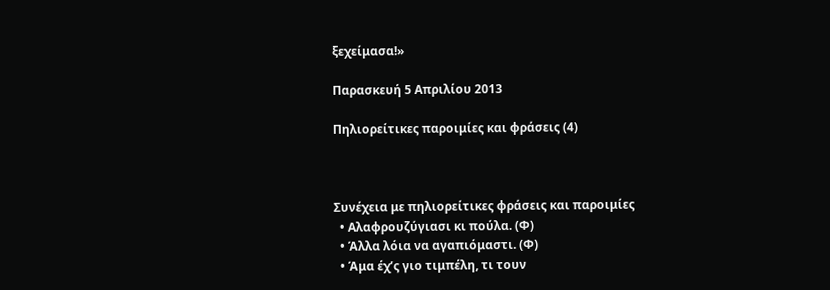ξεχείμασα!»

Παρασκευή 5 Απριλίου 2013

Πηλιορείτικες παροιμίες και φράσεις (4)



Συνέχεια με πηλιορείτικες φράσεις και παροιμίες
  • Αλαφρουζύγιασι κι πούλα. (Φ)
  • Άλλα λόια να αγαπιόμαστι. (Φ)
  • Άμα έχ’ς γιο τιμπέλη, τι τουν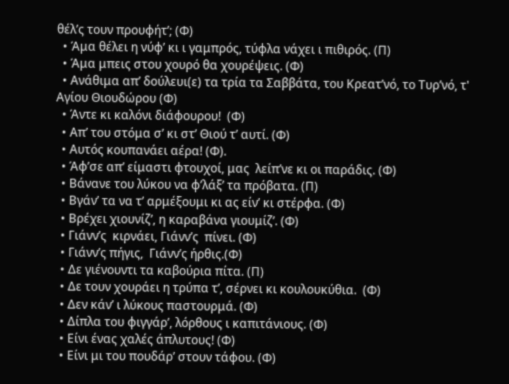θέλ’ς τουν προυφήτ’; (Φ)
  • Άμα θέλει η νύφ’ κι ι γαμπρός, τύφλα νάχει ι πιθιρός. (Π)
  • Άμα μπεις στου χουρό θα χουρέψεις. (Φ)
  • Ανάθιμα απ’ δούλευι(ε) τα τρία τα Σαββάτα, του Κρεατ’νό, το Τυρ’νό, τ' Αγίου Θιουδώρου (Φ)
  • Άντε κι καλόνι διάφουρου!  (Φ)
  • Απ’ του στόμα σ’ κι στ’ Θιού τ’ αυτί. (Φ)
  • Αυτός κουπανάει αέρα! (Φ).
  • Άφ’σε απ’ είμαστι φτουχοί, μας  λείπ’νε κι οι παράδις. (Φ)
  • Βάνανε του λύκου να φ’λάξ’ τα πρόβατα. (Π)
  • Βγάν’ τα να τ’ αρμέξουμι κι ας είν’ κι στέρφα. (Φ)
  • Βρέχει χιουνίζ’, η καραβάνα γιουμίζ’. (Φ)
  • Γιάνν’ς  κιρνάει, Γιάνν’ς  πίνει. (Φ)
  • Γιάνν’ς πήγις,  Γιάνν’ς ήρθις.(Φ)
  • Δε γιένουντι τα καβούρια πίτα. (Π)
  • Δε τουν χουράει η τρύπα τ’, σέρνει κι κουλουκύθια.  (Φ)
  • Δεν κάν’ ι λύκους παστουρμά. (Φ)
  • Δίπλα του φιγγάρ’, λόρθους ι καπιτάνιους. (Φ)
  • Είνι ένας χαλές άπλυτους! (Φ)
  • Είνι μι του πουδάρ’ στουν τάφου. (Φ)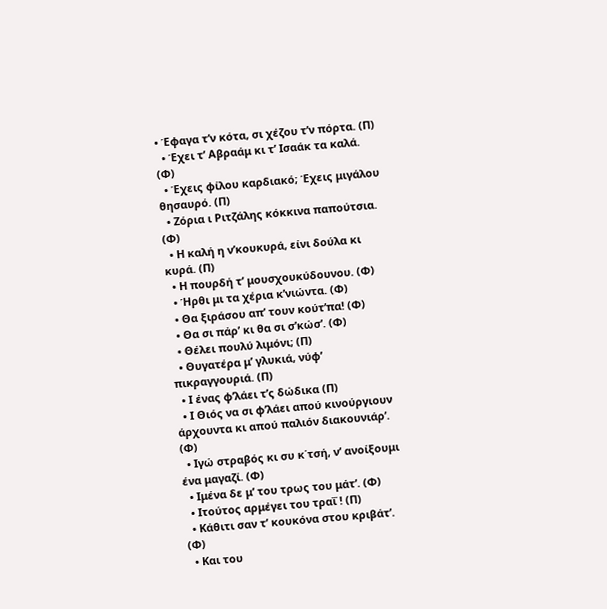• Έφαγα τ’ν κότα, σι χέζου τ’ν πόρτα. (Π)
  • Έχει τ’ Αβραάμ κι τ’ Ισαάκ τα καλά. (Φ)
  • Έχεις φίλου καρδιακό; Έχεις μιγάλου θησαυρό. (Π)
  • Ζόρια ι Ριτζάλης κόκκινα παπούτσια. (Φ)
  • Η καλή η ν’κουκυρά, είνι δούλα κι κυρά. (Π)
  • Η πουρδή τ’ μουσχουκύδουνου. (Φ)
  • Ήρθι μι τα χέρια κ’νιώντα. (Φ)
  • Θα ξιράσου απ’ τουν κούτ’πα! (Φ)
  • Θα σι πάρ’ κι θα σι σ’κώσ’. (Φ)
  • Θέλει πουλύ λιμόνι; (Π)
  • Θυγατέρα μ’ γλυκιά, νύφ’ πικραγγουριά. (Π)
  • Ι ένας φ’λάει τ’ς δώδικα (Π)
  • Ι Θιός να σι φ’λάει απού κινούργιουν άρχουντα κι απού παλιόν διακουνιάρ’. (Φ)
  • Ιγώ στραβός κι συ κ΄τσή, ν’ ανοίξουμι ένα μαγαζί. (Φ)
  • Ιμένα δε μ’ του τρως του μάτ’. (Φ)
  • Ιτούτος αρμέγει του τραΐ ! (Π)
  • Κάθιτι σαν τ’ κουκόνα στου κριβάτ’. (Φ)
  • Και του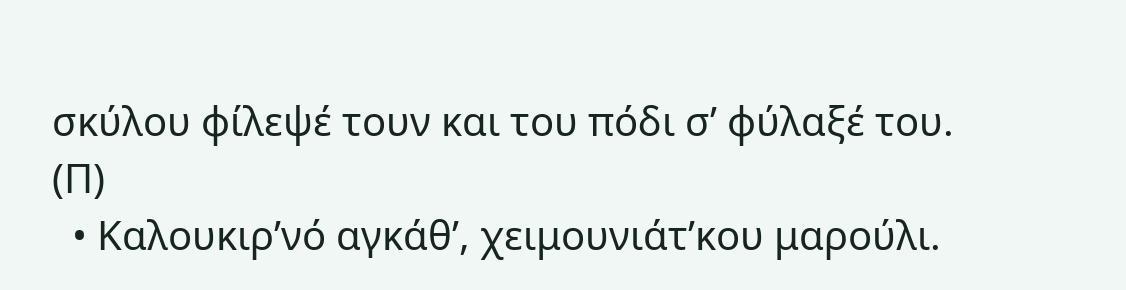σκύλου φίλεψέ τουν και του πόδι σ’ φύλαξέ του. (Π)
  • Καλουκιρ’νό αγκάθ’, χειμουνιάτ’κου μαρούλι.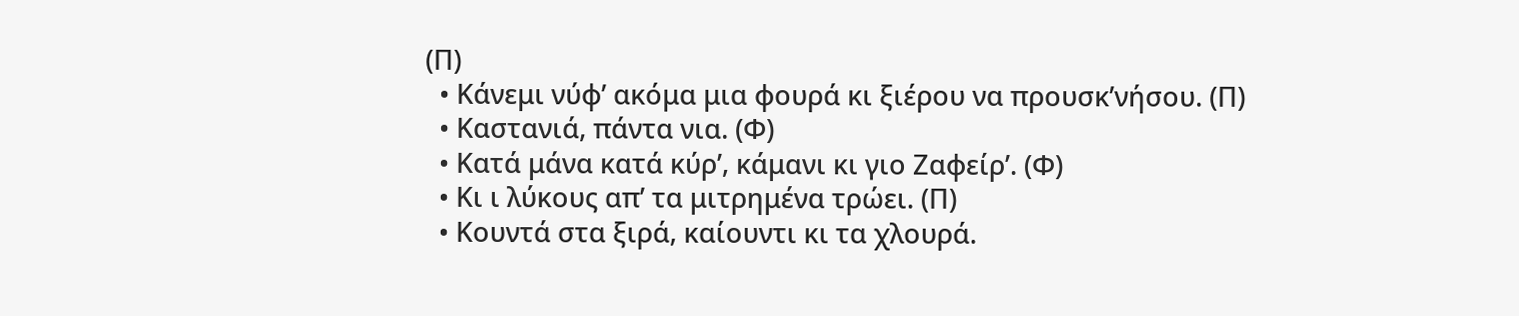(Π)
  • Κάνεμι νύφ’ ακόμα μια φουρά κι ξιέρου να προυσκ’νήσου. (Π)
  • Καστανιά, πάντα νια. (Φ)
  • Κατά μάνα κατά κύρ’, κάμανι κι γιο Ζαφείρ’. (Φ)
  • Κι ι λύκους απ’ τα μιτρημένα τρώει. (Π)
  • Κουντά στα ξιρά, καίουντι κι τα χλουρά.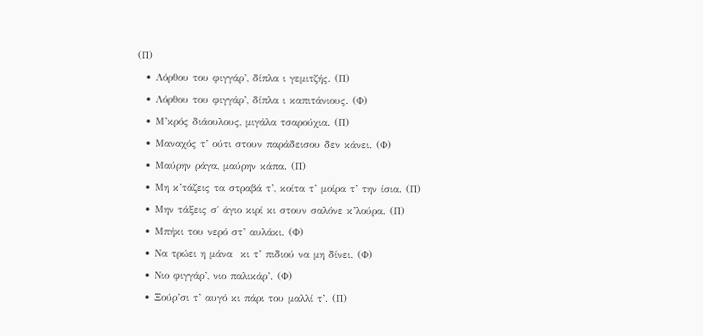(Π)
  • Λόρθου του φιγγάρ’, δίπλα ι γεμιτζής. (Π)
  • Λόρθου του φιγγάρ’, δίπλα ι καπιτάνιους. (Φ)
  • Μ’κρός διάουλους, μιγάλα τσαρούχια. (Π)
  • Μαναχός τ’ ούτι στουν παράδεισου δεν κάνει. (Φ)
  • Μαύρην ράγα, μαύρην κάπα. (Π)
  • Μη κ’τάζεις τα στραβά τ’, κοίτα τ’ μοίρα τ’ την ίσια. (Π)
  • Μην τάξεις σ΄ άγιο κιρί κι στουν σαλόνε κ’λούρα. (Π)
  • Μπήκι του νερό στ’ αυλάκι. (Φ)
  • Να τρώει η μάνα  κι τ’ πιδιού να μη δίνει. (Φ)
  • Νιο φιγγάρ’, νιο παλικάρ’. (Φ)
  • Ξούρ’σι τ’ αυγό κι πάρι του μαλλί τ’. (Π)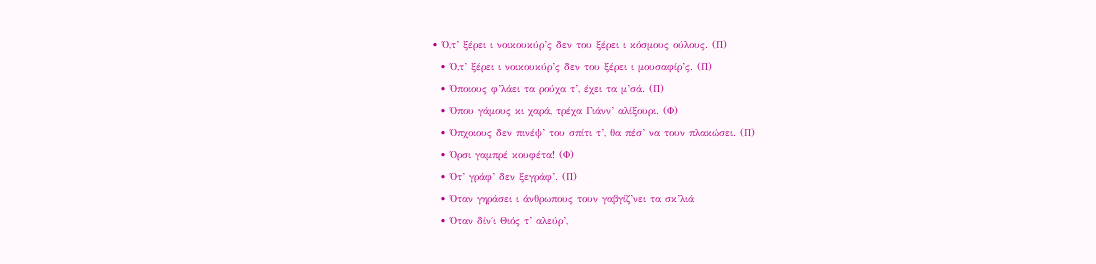• Ό,τ’ ξέρει ι νοικουκύρ’ς δεν του ξέρει ι κόσμους ούλους. (Π)
  • Ό,τ’ ξέρει ι νοικουκύρ’ς δεν του ξέρει ι μουσαφίρ’ς. (Π)
  • Όποιους φ’λάει τα ρούχα τ’, έχει τα μ’σά. (Π)
  • Όπου γάμους κι χαρά, τρέχα Γιάνν’ αλίξουρι. (Φ)
  • Όπχοιους δεν πινέψ’ του σπίτι τ’, θα πέσ’ να τουν πλακώσει. (Π)
  • Όρσι γαμπρέ κουφέτα! (Φ)
  • Ότ’ γράφ’ δεν ξεγράφ’. (Π)
  • Όταν γηράσει ι άνθρωπους τουν γαβγίζ’νει τα σκ’λιά
  • Όταν δίν΄ι Θιός τ’ αλεύρ’,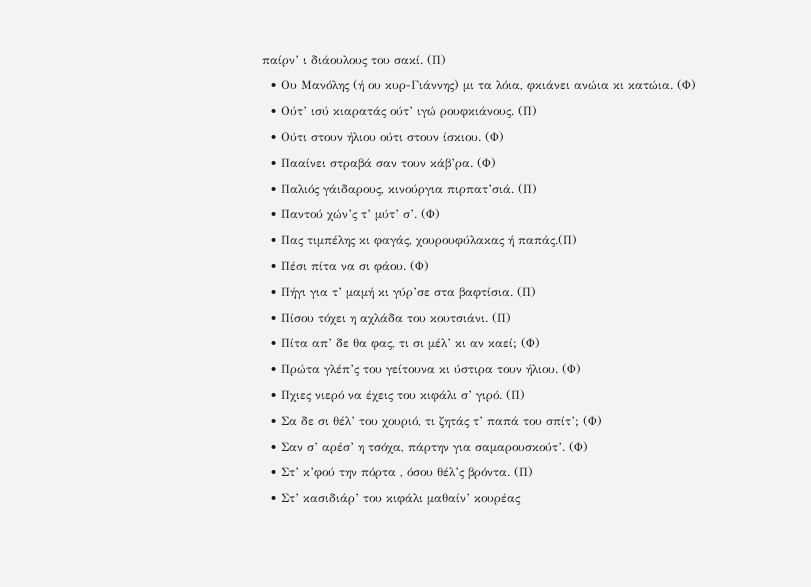παίρν’ ι διάουλους του σακί. (Π)
  • Ου Μανόλης (ή ου κυρ-Γιάννης) μι τα λόια, φκιάνει ανώια κι κατώια. (Φ)
  • Ούτ’ ισύ κιαρατάς ούτ’ ιγώ ρουφκιάνους. (Π)
  • Ούτι στουν ήλιου ούτι στουν ίσκιου. (Φ)
  • Πααίνει στραβά σαν τουν κάβ’ρα. (Φ)
  • Παλιός γάιδαρους, κινούργια πιρπατ’σιά. (Π)
  • Παντού χών’ς τ’ μύτ’ σ’. (Φ)
  • Πας τιμπέλης κι φαγάς, χουρουφύλακας ή παπάς.(Π)
  • Πέσι πίτα να σι φάου. (Φ)
  • Πήγι για τ’ μαμή κι γύρ’σε στα βαφτίσια. (Π)
  • Πίσου τόχει η αχλάδα του κουτσιάνι. (Π)
  • Πίτα απ’ δε θα φας, τι σι μέλ’ κι αν καεί; (Φ)
  • Πρώτα γλέπ’ς του γείτουνα κι ύστιρα τουν ήλιου. (Φ)
  • Πχιες νιερό να έχεις του κιφάλι σ’ γιρό. (Π)
  • Σα δε σι θέλ’ του χουριό, τι ζητάς τ’ παπά του σπίτ’; (Φ)
  • Σαν σ’ αρέσ’ η τσόχα, πάρτην για σαμαρουσκούτ’. (Φ)
  • Στ’ κ’φού την πόρτα , όσου θέλ’ς βρόντα. (Π)
  • Στ’ κασιδιάρ’ του κιφάλι μαθαίν’ κουρέας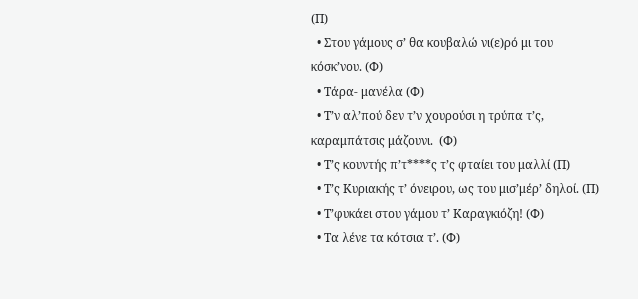(Π)
  • Στου γάμους σ’ θα κουβαλώ νι(ε)ρό μι του κόσκ’νου. (Φ)
  • Τάρα- μανέλα (Φ)
  • Τ’ν αλ’πού δεν τ’ν χουρούσι η τρύπα τ’ς, καραμπάτσις μάζουνι.  (Φ)
  • Τ’ς κουντής π’τ****ς τ’ς φταίει του μαλλί (Π)
  • Τ’ς Κυριακής τ’ όνειρου, ως του μισ’μέρ’ δηλοί. (Π)
  • Τ’φυκάει στου γάμου τ’ Καραγκιόζη! (Φ)
  • Τα λένε τα κότσια τ’. (Φ)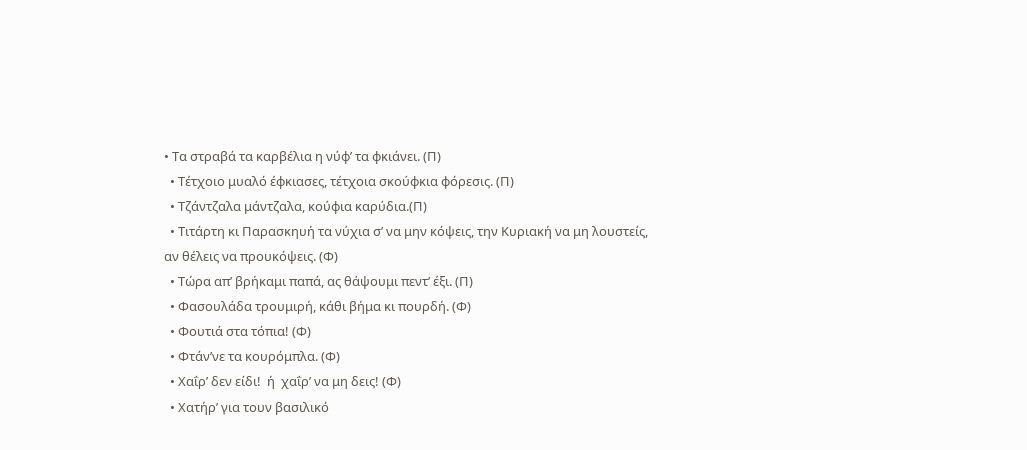• Τα στραβά τα καρβέλια η νύφ’ τα φκιάνει. (Π)
  • Τέτχοιο μυαλό έφκιασες, τέτχοια σκούφκια φόρεσις. (Π)
  • Τζάντζαλα μάντζαλα, κούφια καρύδια.(Π)
  • Τιτάρτη κι Παρασκηυή τα νύχια σ’ να μην κόψεις, την Κυριακή να μη λουστείς, αν θέλεις να προυκόψεις. (Φ)
  • Τώρα απ’ βρήκαμι παπά, ας θάψουμι πεντ’ έξι. (Π)
  • Φασουλάδα τρουμιρή, κάθι βήμα κι πουρδή. (Φ)
  • Φουτιά στα τόπια! (Φ)
  • Φτάν’νε τα κουρόμπλα. (Φ)
  • Χαΐρ’ δεν είδι!  ή  χαΐρ’ να μη δεις! (Φ)
  • Χατήρ’ για τουν βασιλικό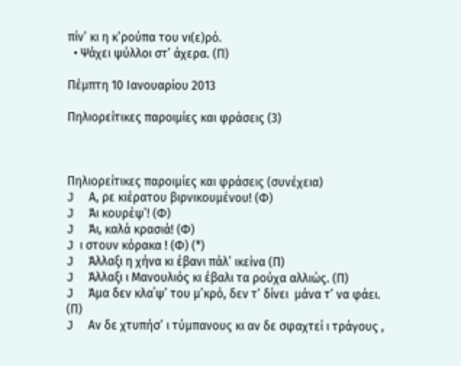πίν’ κι η κ’ρούπα του νι(ε)ρό.
  • Ψάχει ψύλλοι στ’ άχερα. (Π)

Πέμπτη 10 Ιανουαρίου 2013

Πηλιορείτικες παροιμίες και φράσεις (3)



Πηλιορείτικες παροιμίες και φράσεις (συνέχεια)
J     Α, ρε κιέρατου βιρνικουμένου! (Φ)
J     Άι κουρέψ’! (Φ)
J     Άι, καλά κρασιά! (Φ)
J  ι στουν κόρακα ! (Φ) (*)
J     Άλλαξι η χήνα κι έβανι πάλ’ ικείνα (Π)
J     Άλλαξι ι Μανουλιός κι έβαλι τα ρούχα αλλιώς. (Π)
J     Άμα δεν κλα΄ψ’ του μ’κρό, δεν τ’ δίνει  μάνα τ’ να φάει. (Π)
J     Αν δε χτυπήσ’ ι τύμπανους κι αν δε σφαχτεί ι τράγους ,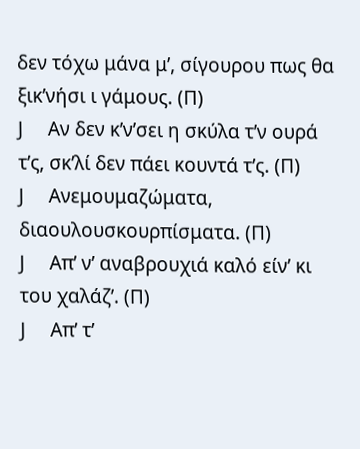δεν τόχω μάνα μ’, σίγουρου πως θα ξικ’νήσι ι γάμους. (Π)
J     Αν δεν κ’ν’σει η σκύλα τ’ν ουρά τ’ς, σκ’λί δεν πάει κουντά τ’ς. (Π)
J     Ανεμουμαζώματα, διαουλουσκουρπίσματα. (Π)
J     Απ’ ν’ αναβρουχιά καλό είν’ κι του χαλάζ’. (Π)
J     Απ’ τ’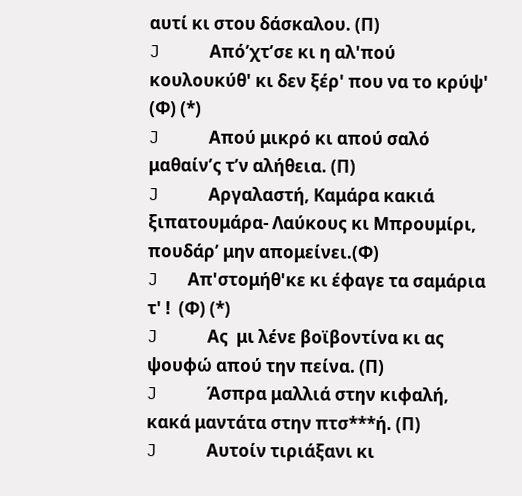αυτί κι στου δάσκαλου. (Π)
J     Από’χτ’σε κι η αλ'πού κουλουκύθ' κι δεν ξέρ' που να το κρύψ' (Φ) (*)
J     Απού μικρό κι απού σαλό μαθαίν’ς τ’ν αλήθεια. (Π)
J     Αργαλαστή, Καμάρα κακιά ξιπατουμάρα- Λαύκους κι Μπρουμίρι, πουδάρ’ μην απομείνει.(Φ)
J   Απ'στομήθ'κε κι έφαγε τα σαμάρια τ' !  (Φ) (*)
J     Ας  μι λένε βοϊβοντίνα κι ας ψουφώ απού την πείνα. (Π)
J     Άσπρα μαλλιά στην κιφαλή, κακά μαντάτα στην πτσ***ή. (Π)
J     Αυτοίν τιριάξανι κι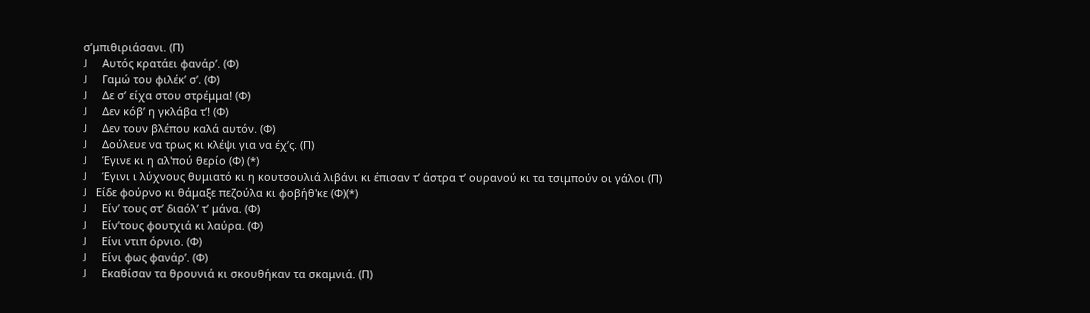σ’μπιθιριάσανι. (Π)
J     Αυτός κρατάει φανάρ’. (Φ)
J     Γαμώ του φιλέκ’ σ’. (Φ)
J     Δε σ’ είχα στου στρέμμα! (Φ)
J     Δεν κόβ’ η γκλάβα τ’! (Φ)
J     Δεν τουν βλέπου καλά αυτόν. (Φ)
J     Δούλευε να τρως κι κλέψι για να έχ’ς. (Π)
J     Έγινε κι η αλ'πού θερίο (Φ) (*)
J     Έγινι ι λύχνους θυμιατό κι η κουτσουλιά λιβάνι κι έπισαν τ’ άστρα τ’ ουρανού κι τα τσιμπούν οι γάλοι (Π)
J   Είδε φούρνο κι θάμαξε πεζούλα κι φοβήθ'κε (Φ)(*)
J     Είν’ τους στ’ διαόλ’ τ’ μάνα. (Φ)
J     Είν’τους φουτχιά κι λαύρα. (Φ)
J     Είνι ντιπ όρνιο. (Φ)
J     Είνι φως φανάρ’. (Φ)
J     Εκαθίσαν τα θρουνιά κι σκουθήκαν τα σκαμνιά. (Π)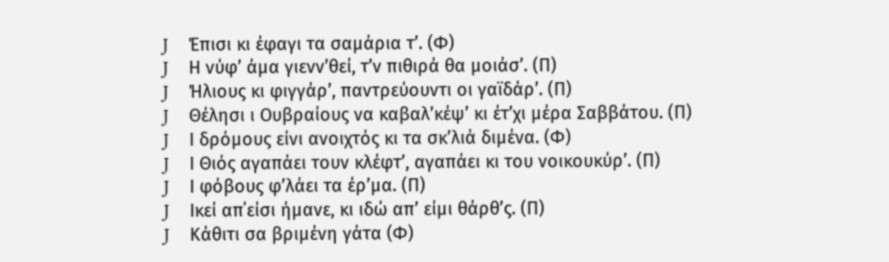J     Έπισι κι έφαγι τα σαμάρια τ’. (Φ)
J     Η νύφ’ άμα γιενν’θεί, τ’ν πιθιρά θα μοιάσ’. (Π)
J     Ήλιους κι φιγγάρ’, παντρεύουντι οι γαϊδάρ’. (Π)
J     Θέλησι ι Ουβραίους να καβαλ’κέψ’ κι έτ’χι μέρα Σαββάτου. (Π)
J     Ι δρόμους είνι ανοιχτός κι τα σκ’λιά διμένα. (Φ)
J     Ι Θιός αγαπάει τουν κλέφτ’, αγαπάει κι του νοικουκύρ’. (Π)
J     Ι φόβους φ’λάει τα έρ’μα. (Π)
J     Ικεί απ΄είσι ήμανε, κι ιδώ απ’ είμι θάρθ’ς. (Π)
J     Κάθιτι σα βριμένη γάτα (Φ)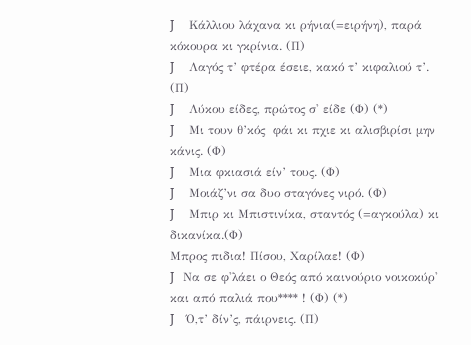J     Κάλλιου λάχανα κι ρήνια(=ειρήνη), παρά κόκουρα κι γκρίνια. (Π)
J     Λαγός τ’ φτέρα έσειε, κακό τ’ κιφαλιού τ’. (Π)
J     Λύκου είδες, πρώτος σ' είδε (Φ) (*)
J     Μι τουν θ’κός  φάι κι πχιε κι αλισβιρίσι μην κάνις. (Φ)
J     Μια φκιασιά είν’ τους. (Φ)
J     Μοιάζ’νι σα δυο σταγόνες νιρό. (Φ)
J     Μπιρ κι Μπιστινίκα, σταντός (=αγκούλα) κι δικανίκα.(Φ)
Μπρος πιδια! Πίσου, Χαρίλαε! (Φ)
J   Να σε φ'λάει ο Θεός από καινούριο νοικοκύρ' και από παλιά που**** ! (Φ) (*)
J    Ό,τ’ δίν’ς, πάιρνεις. (Π)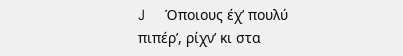J     Όποιους έχ’ πουλύ πιπέρ’, ρίχν’ κι στα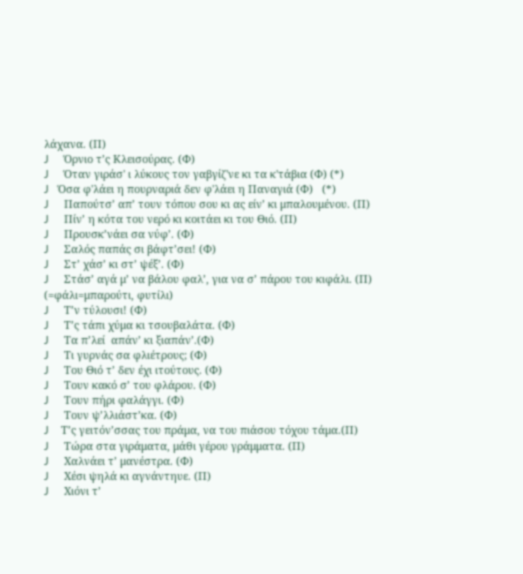λάχανα. (Π)
J     Όρνιο τ’ς Κλεισούρας. (Φ)
J     Όταν γιράσ' ι λύκους τον γαβγίζ'νε κι τα κ'τάβια (Φ) (*)
J   Όσα φ'λάει η πουρναριά δεν φ'λάει η Παναγιά (Φ)   (*)
J     Παπούτσ’ απ’ τουν τόπου σου κι ας είν’ κι μπαλουμένου. (Π)
J     Πίν’ η κότα του νερό κι κοιτάει κι του Θιό. (Π)
J     Προυσκ’νάει σα νύφ’. (Φ)
J     Σαλός παπάς σι βάφτ’σει! (Φ)
J     Στ’ χάσ’ κι στ’ ψέξ’. (Φ)
J     Στάσ’ αγά μ’ να βάλου φαλ’, για να σ’ πάρου του κιφάλι. (Π) (=φάλι=μπαρούτι, φυτίλι)
J     Τ’ν τύλουσι! (Φ)
J     Τ’ς τάπι χύμα κι τσουβαλάτα. (Φ)
J     Τα π’λεί  απάν’ κι ξιαπάν’.(Φ)
J     Τι γυρνάς σα φλιέτρους; (Φ)
J     Του Θιό τ’ δεν έχι ιτούτους. (Φ)
J     Τουν κακό σ’ του φλάρου. (Φ)
J     Τουν πήρι φαλάγγι. (Φ)
J     Τουν ψ’λλιάστ’κα. (Φ)
J    Τ’ς γειτόν’σσας του πράμα, να του πιάσου τόχου τάμα.(Π)
J     Τώρα στα γιράματα, μάθι γέρου γράμματα. (Π)
J     Χαλνάει τ’ μανέστρα. (Φ)
J     Χέσι ψηλά κι αγνάντηυε. (Π)
J     Χιόνι τ’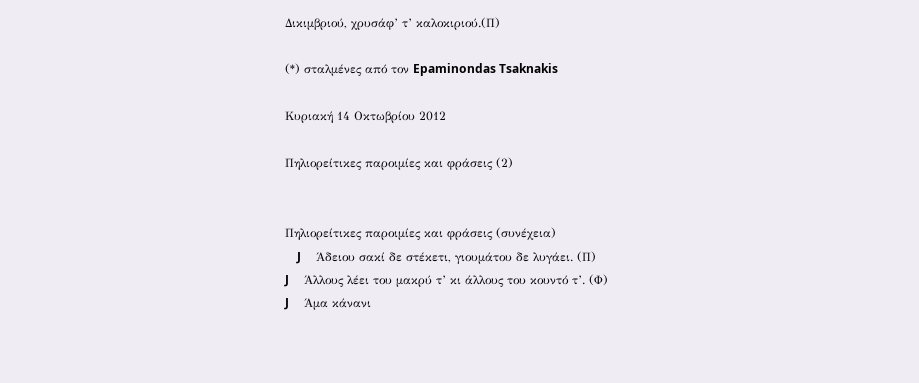Δικιμβριού, χρυσάφ’ τ’ καλοκιριού.(Π)

(*) σταλμένες από τον Epaminondas Tsaknakis

Κυριακή 14 Οκτωβρίου 2012

Πηλιορείτικες παροιμίες και φράσεις (2)


Πηλιορείτικες παροιμίες και φράσεις (συνέχεια)
    J     Άδειου σακί δε στέκετι, γιουμάτου δε λυγάει. (Π)
J     Άλλους λέει του μακρύ τ’ κι άλλους του κουντό τ’. (Φ)
J     Άμα κάνανι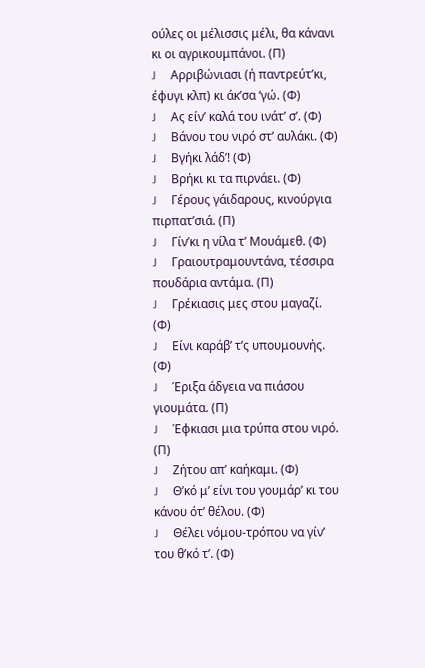ούλες οι μέλισσις μέλι, θα κάνανι κι οι αγρικουμπάνοι. (Π)
J     Αρριβώνιασι (ή παντρεύτ’κι, έφυγι κλπ) κι άκ’σα ‘γώ. (Φ)
J     Ας είν’ καλά του ινάτ’ σ’. (Φ)
J     Βάνου του νιρό στ’ αυλάκι. (Φ)
J     Βγήκι λάδ’! (Φ)
J     Βρήκι κι τα πιρνάει. (Φ)
J     Γέρους γάιδαρους, κινούργια πιρπατ’σιά. (Π)
J     Γίν’κι η νίλα τ’ Μουάμεθ. (Φ)
J     Γραιουτραμουντάνα, τέσσιρα πουδάρια αντάμα. (Π)
J     Γρέκιασις μες στου μαγαζί. (Φ)
J     Είνι καράβ’ τ’ς υπουμουνής. (Φ)
J     Έριξα άδγεια να πιάσου γιουμάτα. (Π)
J     Έφκιασι μια τρύπα στου νιρό. (Π)
J     Ζήτου απ’ καήκαμι. (Φ)
J     Θ’κό μ’ είνι του γουμάρ’ κι του κάνου ότ’ θέλου. (Φ)
J     Θέλει νόμου-τρόπου να γίν’ του θ’κό τ’. (Φ)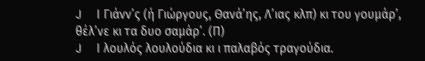J     Ι Γιάνν’ς (ή Γιώργους, Θανά’ης, Λ’ιας κλπ) κι του γουμάρ’, θέλ’νε κι τα δυο σαμάρ’. (Π)
J     Ι λουλός λουλούδια κι ι παλαβός τραγούδια.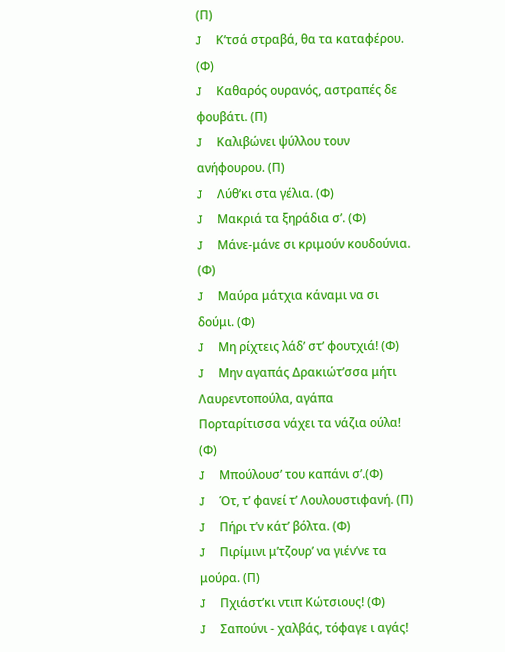(Π)
J     Κ’τσά στραβά, θα τα καταφέρου. (Φ)
J     Καθαρός ουρανός, αστραπές δε φουβάτι. (Π)
J     Καλιβώνει ψύλλου τουν ανήφουρου. (Π)
J     Λύθ’κι στα γέλια. (Φ)
J     Μακριά τα ξηράδια σ’. (Φ)
J     Μάνε-μάνε σι κριμούν κουδούνια. (Φ)
J     Μαύρα μάτχια κάναμι να σι δούμι. (Φ)
J     Μη ρίχτεις λάδ’ στ’ φουτχιά! (Φ)
J     Μην αγαπάς Δρακιώτ’σσα μήτι Λαυρεντοπούλα, αγάπα Πορταρίτισσα νάχει τα νάζια ούλα! (Φ)
J     Μπούλουσ’ του καπάνι σ’.(Φ)
J     Ότ, τ’ φανεί τ’ Λουλουστιφανή. (Π)
J     Πήρι τ’ν κάτ’ βόλτα. (Φ)
J     Πιρίμινι μ’τζουρ’ να γιέν’νε τα μούρα. (Π)
J     Πχιάστ’κι ντιπ Κώτσιους! (Φ)
J     Σαπούνι - χαλβάς, τόφαγε ι αγάς!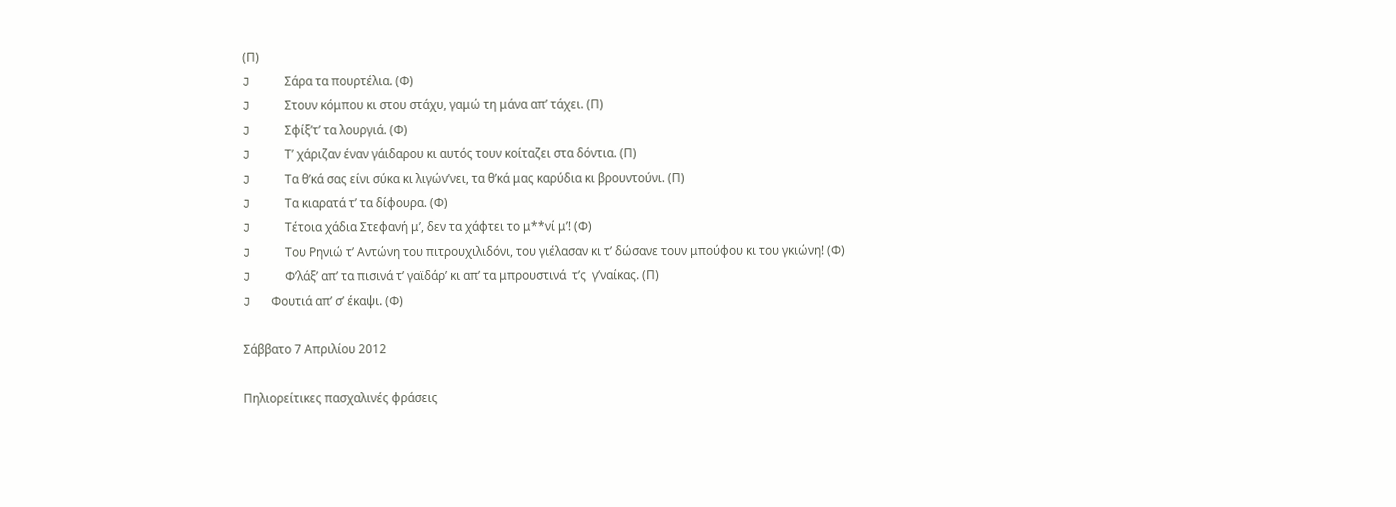(Π)
J     Σάρα τα πουρτέλια. (Φ)
J     Στουν κόμπου κι στου στάχυ, γαμώ τη μάνα απ’ τάχει. (Π)
J     Σφίξ’τ’ τα λουργιά. (Φ)
J     Τ’ χάριζαν έναν γάιδαρου κι αυτός τουν κοίταζει στα δόντια. (Π)
J     Τα θ’κά σας είνι σύκα κι λιγών’νει, τα θ’κά μας καρύδια κι βρουντούνι. (Π)
J     Τα κιαρατά τ’ τα δίφουρα. (Φ)
J     Τέτοια χάδια Στεφανή μ’, δεν τα χάφτει το μ**νί μ’! (Φ)
J     Του Ρηνιώ τ’ Αντώνη του πιτρουχιλιδόνι, του γιέλασαν κι τ’ δώσανε τουν μπούφου κι του γκιώνη! (Φ)
J     Φ’λάξ’ απ’ τα πισινά τ’ γαϊδάρ’ κι απ’ τα μπρουστινά  τ’ς  γ’ναίκας. (Π)
J   Φουτιά απ’ σ’ έκαψι. (Φ)

Σάββατο 7 Απριλίου 2012

Πηλιορείτικες πασχαλινές φράσεις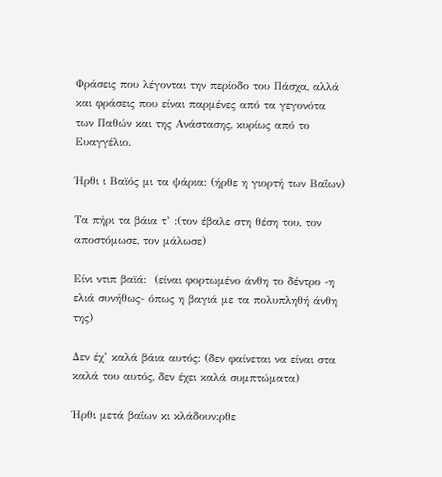Φράσεις που λέγονται την περίοδο του Πάσχα, αλλά και φράσεις που είναι παρμένες από τα γεγονότα των Παθών και της Ανάστασης, κυρίως από το Ευαγγέλιο.

Ήρθι ι Βαϊός μι τα ψάρια: (ήρθε η γιορτή των Βαΐων)

Τα πήρι τα βάια τ’ :(τον έβαλε στη θέση του, τον αποστόμωσε, τον μάλωσε)

Είνι ντιπ βαϊά:  (είναι φορτωμένο άνθη το δέντρο -η ελιά συνήθως- όπως η βαγιά με τα πολυπληθή άνθη της)

Δεν έχ’ καλά βάια αυτός: (δεν φαίνεται να είναι στα καλά του αυτός, δεν έχει καλά συμπτώματα)

Ήρθι μετά βαΐων κι κλάδουν:ρθε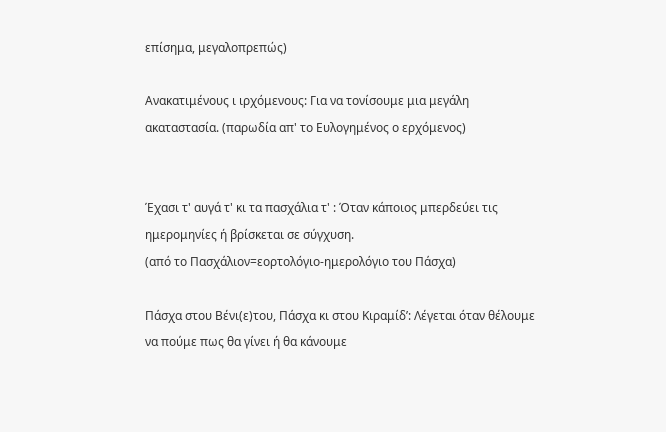επίσημα, μεγαλοπρεπώς)

Ανακατιμένους ι ιρχόμενους: Για να τονίσουμε μια μεγάλη ακαταστασία. (παρωδία απ' το Ευλογημένος ο ερχόμενος)


Έχασι τ' αυγά τ' κι τα πασχάλια τ' : Όταν κάποιος μπερδεύει τις ημερομηνίες ή βρίσκεται σε σύγχυση.
(από το Πασχάλιον=εορτολόγιο-ημερολόγιο του Πάσχα)

Πάσχα στου Βένι(ε)του, Πάσχα κι στου Κιραμίδ’: Λέγεται όταν θέλουμε να πούμε πως θα γίνει ή θα κάνουμε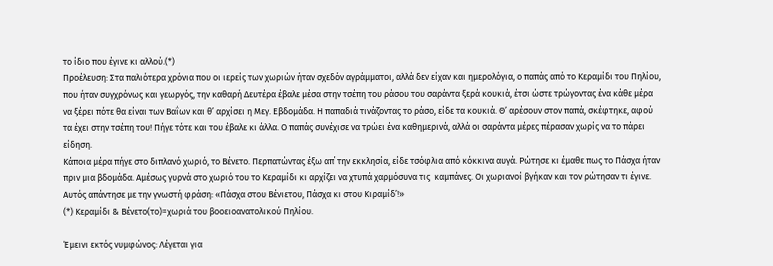το ίδιο που έγινε κι αλλού.(*)
Προέλευση: Στα παλιότερα χρόνια που οι ιερείς των χωριών ήταν σχεδόν αγράμματοι, αλλά δεν είχαν και ημερολόγια, ο παπάς από το Κεραμίδι του Πηλίου, που ήταν συγχρόνως και γεωργός, την καθαρή Δευτέρα έβαλε μέσα στην τσέπη του ράσου του σαράντα ξερά κουκιά, έτσι ώστε τρώγοντας ένα κάθε μέρα να ξέρει πότε θα είναι των Βαΐων και θ’ αρχίσει η Μεγ. Εβδομάδα. Η παπαδιά τινάζοντας το ράσο, είδε τα κουκιά. Θ’ αρέσουν στον παπά, σκέφτηκε, αφού τα έχει στην τσέπη του! Πήγε τότε και του έβαλε κι άλλα. Ο παπάς συνέχισε να τρώει ένα καθημερινά, αλλά οι σαράντα μέρες πέρασαν χωρίς να το πάρει είδηση.
Κάποια μέρα πήγε στο διπλανό χωριό, το Βένετο. Περπατώντας έξω απ΄ την εκκλησία, είδε τσόφλια από κόκκινα αυγά. Ρώτησε κι έμαθε πως το Πάσχα ήταν πριν μια βδομάδα. Αμέσως γυρνά στο χωριό του το Κεραμίδι κι αρχίζει να χτυπά χαρμόσυνα τις  καμπάνες. Οι χωριανοί βγήκαν και τον ρώτησαν τι έγινε. Αυτός απάντησε με την γνωστή φράση: «Πάσχα στου Βένιετου, Πάσχα κι στου Κιραμίδ’!»
(*) Κεραμίδι & Βένετο(το)=χωριά του βοοειοανατολικού Πηλίου.

Έμεινι εκτός νυμφώνος: Λέγεται για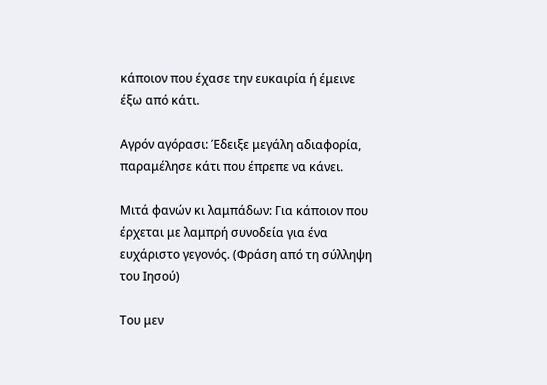κάποιον που έχασε την ευκαιρία ή έμεινε έξω από κάτι.

Αγρόν αγόρασι: Έδειξε μεγάλη αδιαφορία, παραμέλησε κάτι που έπρεπε να κάνει.

Μιτά φανών κι λαμπάδων: Για κάποιον που έρχεται με λαμπρή συνοδεία για ένα ευχάριστο γεγονός. (Φράση από τη σύλληψη του Ιησού)

Του μεν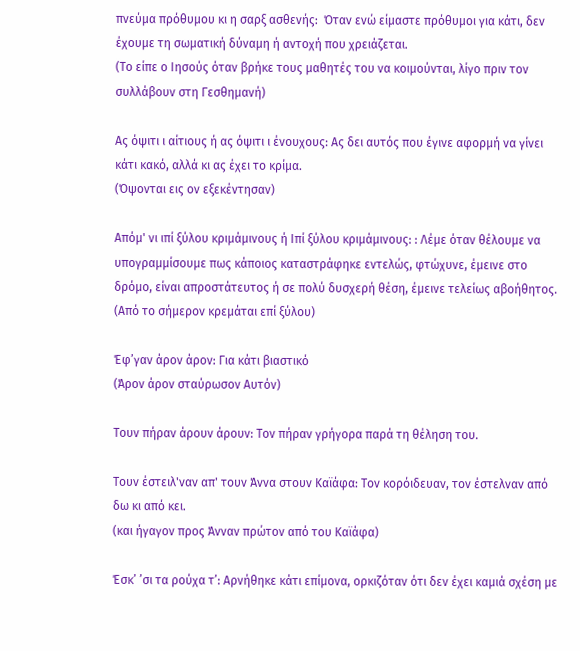πνεύμα πρόθυμου κι η σαρξ ασθενής:  Όταν ενώ είμαστε πρόθυμοι για κάτι, δεν έχουμε τη σωματική δύναμη ή αντοχή που χρειάζεται.
(Το είπε ο Ιησούς όταν βρήκε τους μαθητές του να κοιμούνται, λίγο πριν τον συλλάβουν στη Γεσθημανή)

Ας όψιτι ι αίτιους ή ας όψιτι ι ένουχους: Ας δει αυτός που έγινε αφορμή να γίνει κάτι κακό, αλλά κι ας έχει το κρίμα.
(Όψονται εις ον εξεκέντησαν)

Απόμ' νι ιπί ξύλου κριμάμινους ή Ιπί ξύλου κριμάμινους: : Λέμε όταν θέλουμε να υπογραμμίσουμε πως κάποιος καταστράφηκε εντελώς, φτώχυνε, έμεινε στο δρόμο, είναι απροστάτευτος ή σε πολύ δυσχερή θέση, έμεινε τελείως αβοήθητος.
(Από το σήμερον κρεμάται επί ξύλου)

Έφ’γαν άρον άρον: Για κάτι βιαστικό
(Άρον άρον σταύρωσον Αυτόν)

Τουν πήραν άρουν άρουν: Τον πήραν γρήγορα παρά τη θέληση του.

Τουν έστειλ'ναν απ' τουν Άννα στουν Καϊάφα: Τον κορόιδευαν, τον έστελναν από δω κι από κει.
(και ήγαγον προς Άνναν πρώτον από του Καϊάφα)

Έσκ’ ’σι τα ρούχα τ’: Αρνήθηκε κάτι επίμονα, ορκιζόταν ότι δεν έχει καμιά σχέση με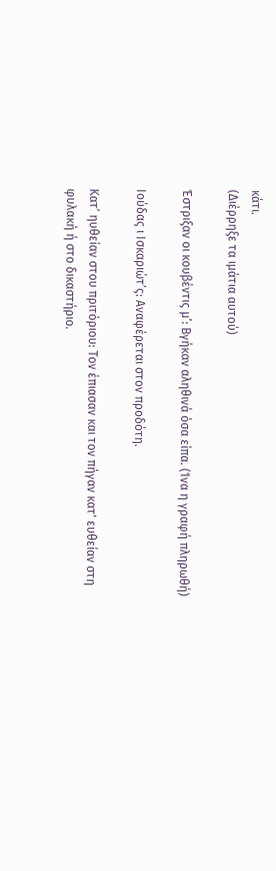κάτι.
(Διέρρηξε τα ιμάτια αυτού)

Έστριξαν οι κουβέντις μ’: Βγήκαν αληθινά όσα είπα. (Ίνα η γραφή πληρωθή)

Ιούδας ι Ισκαριώτ’ς: Αναφέρεται στον προδότη.

Κατ’ ηυθείαν στου πριτόριου: Τον έπιασαν και τον πήγαν κατ' ευθείαν στη φυλακή ή στο δικαστήριο.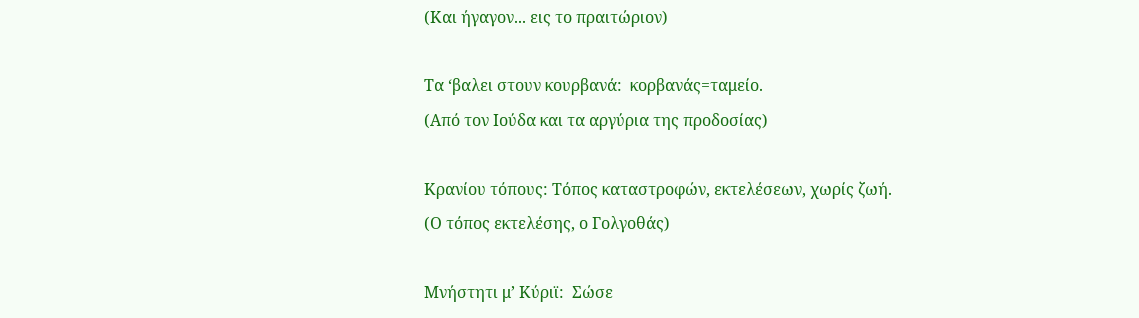(Και ήγαγον... εις το πραιτώριον)

Τα ‘βαλει στουν κουρβανά:  κορβανάς=ταμείο.
(Από τον Ιούδα και τα αργύρια της προδοσίας)

Κρανίου τόπους: Τόπος καταστροφών, εκτελέσεων, χωρίς ζωή.
(Ο τόπος εκτελέσης, ο Γολγοθάς)

Μνήστητι μ’ Κύριϊ:  Σώσε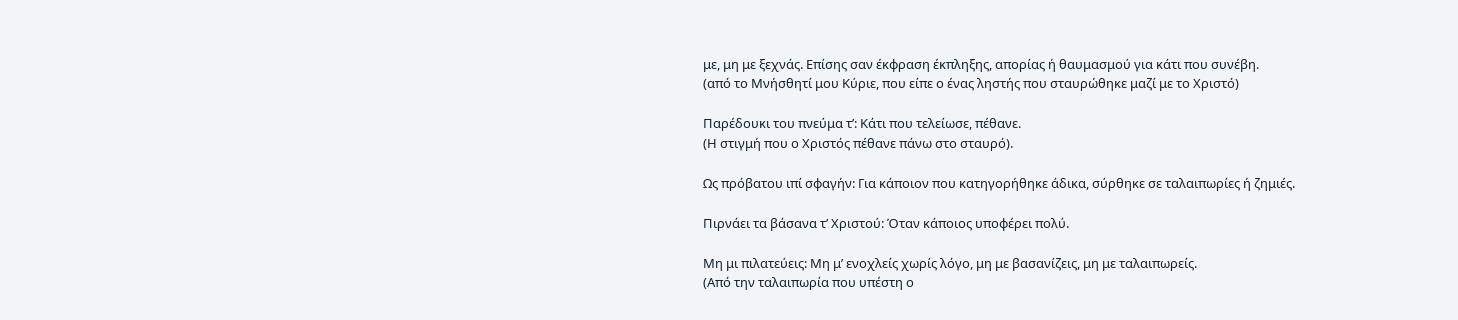με, μη με ξεχνάς. Επίσης σαν έκφραση έκπληξης, απορίας ή θαυμασμού για κάτι που συνέβη.
(από το Μνήσθητί μου Κύριε, που είπε ο ένας ληστής που σταυρώθηκε μαζί με το Χριστό)

Παρέδουκι του πνεύμα τ’: Κάτι που τελείωσε, πέθανε.
(Η στιγμή που ο Χριστός πέθανε πάνω στο σταυρό).

Ως πρόβατου ιπί σφαγήν: Για κάποιον που κατηγορήθηκε άδικα, σύρθηκε σε ταλαιπωρίες ή ζημιές.

Πιρνάει τα βάσανα τ’ Χριστού: Όταν κάποιος υποφέρει πολύ.

Μη μι πιλατεύεις: Μη μ’ ενοχλείς χωρίς λόγο, μη με βασανίζεις, μη με ταλαιπωρείς.
(Από την ταλαιπωρία που υπέστη ο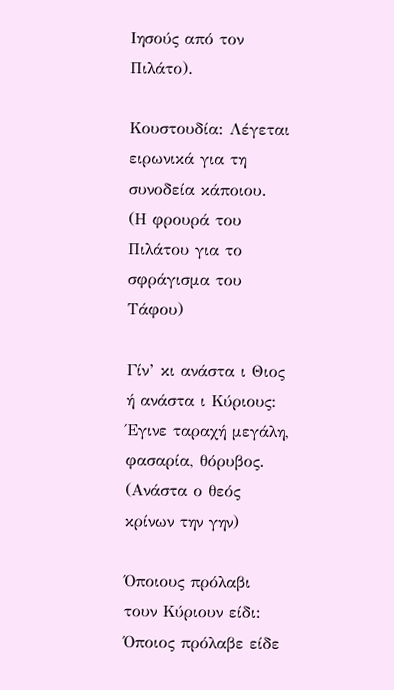Ιησούς από τον Πιλάτο).

Κουστουδία: Λέγεται ειρωνικά για τη συνοδεία κάποιου.
(Η φρουρά του Πιλάτου για το σφράγισμα του Τάφου)

Γίν’ κι ανάστα ι Θιος ή ανάστα ι Κύριους: Έγινε ταραχή μεγάλη, φασαρία, θόρυβος.
(Ανάστα ο θεός κρίνων την γην)

Όποιους πρόλαβι τουν Κύριουν είδι: Όποιος πρόλαβε είδε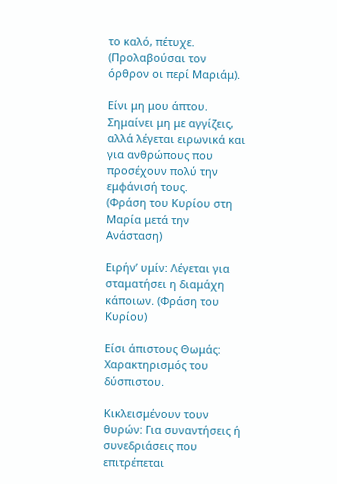το καλό, πέτυχε.
(Προλαβούσαι τον όρθρον οι περί Μαριάμ).

Είνι μη μου άπτου. Σημαίνει μη με αγγίζεις, αλλά λέγεται ειρωνικά και για ανθρώπους που προσέχουν πολύ την εμφάνισή τους.
(Φράση του Κυρίου στη Μαρία μετά την Ανάσταση)

Ειρήν’ υμίν: Λέγεται για σταματήσει η διαμάχη κάποιων. (Φράση του Κυρίου)

Είσι άπιστους Θωμάς: Χαρακτηρισμός του δύσπιστου.

Κικλεισμένουν τουν θυρών: Για συναντήσεις ή συνεδριάσεις που επιτρέπεται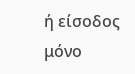ή είσοδος μόνο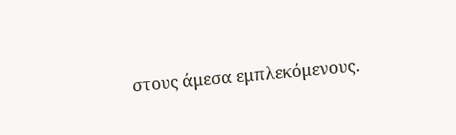στους άμεσα εμπλεκόμενους.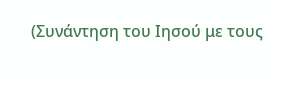(Συνάντηση του Ιησού με τους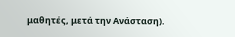μαθητές, μετά την Ανάσταση).